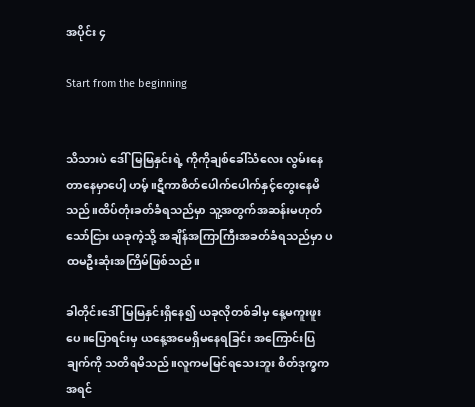အပိုင်း ၄

Start from the beginning


သိသားပဲ ဒေါ်မြမြနှင်းရဲ့ ကိုကိုချစ်ခေါ်သံလေး လွမ်းနေတာနေမှာပေါ့ ဟမ့်။ဋီကာစိတ်ပေါက်ပေါက်နှင့်တွေးနေမိသည်။ထိပ်တုံးခတ်ခံရသည်မှာ သူ့အတွက်အဆန်းမဟုတ်သော်ငြား ယခုကဲ့သို့ အချိန်အကြာကြီးအခတ်ခံရသည်မှာ ပထမဦးဆုံးအကြိမ်ဖြစ်သည်။

ခါတိုင်းဒေါ်မြမြနှင်းရှိနေ၍ ယခုလိုတစ်ခါမှ နေ့မကူးဖူးပေ။ပြောရင်းမှ ယနေ့အမေရှိမနေရခြင်း အကြောင်းပြချက်ကို သတိရမိသည်။လူကမမြင်ရသေးဘူး စိတ်ဒုက္ခကအရင်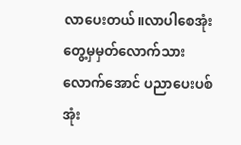လာပေးတယ်။လာပါစေအုံး တွေ့မှမှတ်လောက်သားလောက်အောင် ပညာပေးပစ်အုံး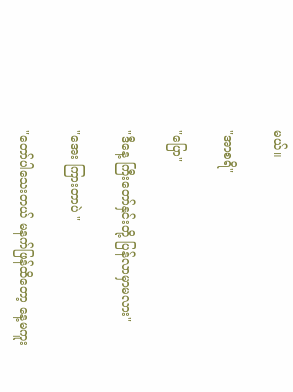မယ်။

"အာစရိ"

"ပြော"

"ဒီနေ့ ကြီးတော်နှင်းတို့ ပြန်လာမှာမလား"

"အေး ကြားတာပဲ "

"တော်ပါသေးတယ် မနက်ဖြန်ထိတော့ နေ့မကူး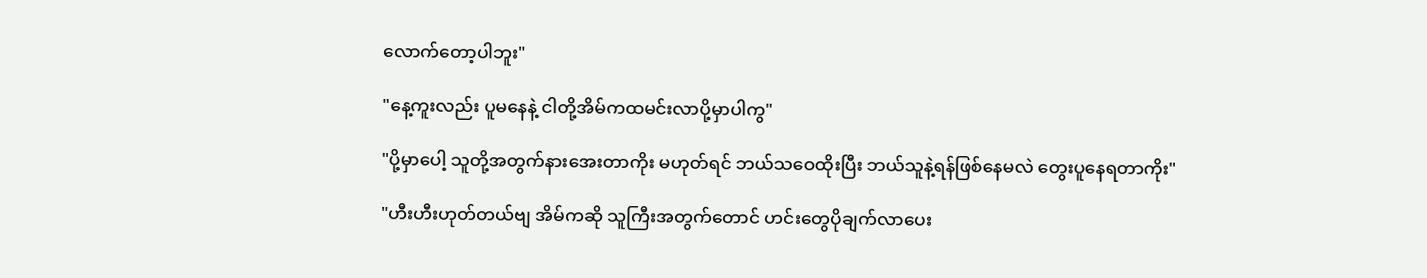လောက်တော့ပါဘူး"

"နေ့ကူးလည်း ပူမနေနဲ့ ငါတို့အိမ်ကထမင်းလာပို့မှာပါကွ"

"ပို့မှာပေါ့ သူတို့အတွက်နားအေးတာကိုး မဟုတ်ရင် ဘယ်သဝေထိုးပြီး ဘယ်သူနဲ့ရန်ဖြစ်နေမလဲ တွေးပူနေရတာကိုး"

"ဟီးဟီးဟုတ်တယ်ဗျ အိမ်ကဆို သူကြီးအတွက်တောင် ဟင်းတွေပိုချက်လာပေး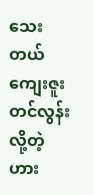သေးတယ် ကျေးဇူးတင်လွန်းလို့တဲ့ ဟား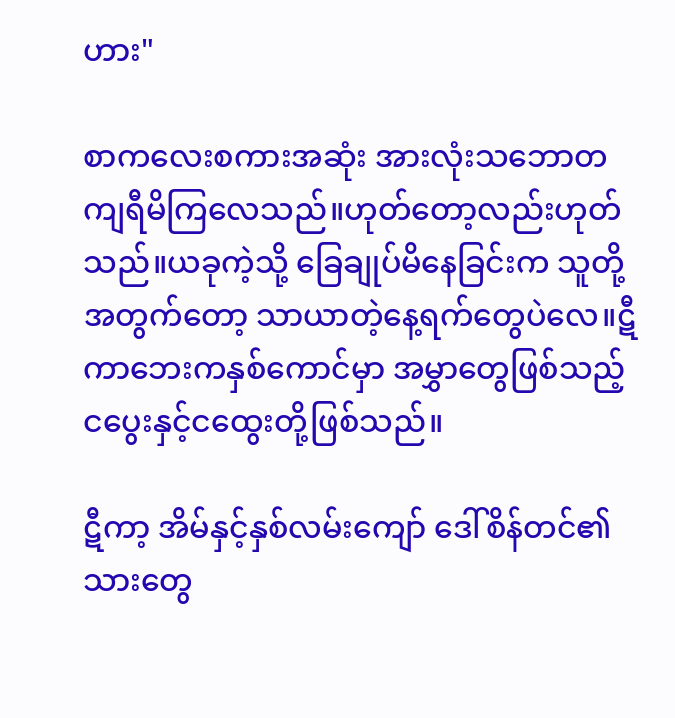ဟား"

စာကလေးစကားအဆုံး အားလုံးသဘောတကျရီမိကြလေသည်။ဟုတ်တော့လည်းဟုတ်သည်။ယခုကဲ့သို့ ခြေချုပ်မိနေခြင်းက သူတို့အတွက်တော့ သာယာတဲ့နေ့ရက်တွေပဲလေ။ဋီကာဘေးကနှစ်ကောင်မှာ အမွှာတွေဖြစ်သည့် ငပွေးနှင့်ငထွေးတို့ဖြစ်သည်။

ဋီကာ့ အိမ်နှင့်နှစ်လမ်းကျော် ဒေါ်စိန်တင်၏သားတွေ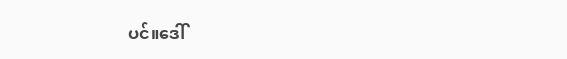ပင်။ဒေါ်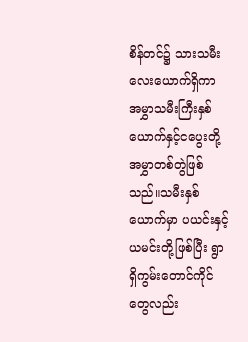စိန်တင်၌ သားသမီးလေးယောက်ရှိကာ အမွှာသမီးကြီးနှစ်ယောက်နှင့်ငပွေးတို့အမွှာတစ်တွဲဖြစ်သည်။သမီးနှစ်ယောက်မှာ ပယင်းနှင့်ယမင်းတို့ဖြစ်ပြီး ရွာရှိကွမ်းတောင်ကိုင်တွေလည်း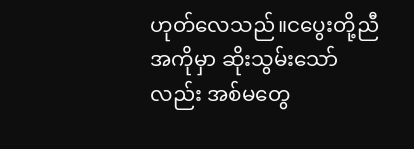ဟုတ်လေသည်။ငပွေးတို့ညီအကိုမှာ ဆိုးသွမ်းသော်လည်း အစ်မတွေ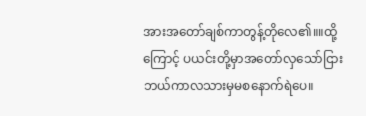အားအတော်ချစ်ကာတွန့်တိုလေ၏။။ထို့ကြောင့် ပယင်းတို့မှာအတော်လှသော်ငြား ဘယ်ကာလသားမှမစနောက်ရဲပေ။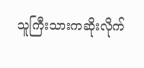သူကြီးသားကဆိုးလိုက်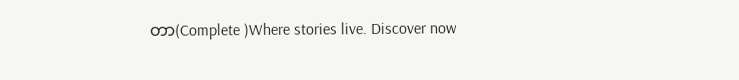တာ(Complete )Where stories live. Discover now